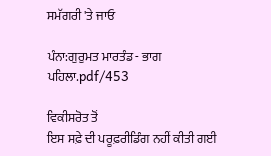ਸਮੱਗਰੀ 'ਤੇ ਜਾਓ

ਪੰਨਾ:ਗੁਰੁਮਤ ਮਾਰਤੰਡ - ਭਾਗ ਪਹਿਲਾ.pdf/453

ਵਿਕੀਸਰੋਤ ਤੋਂ
ਇਸ ਸਫ਼ੇ ਦੀ ਪਰੂਫ਼ਰੀਡਿੰਗ ਨਹੀਂ ਕੀਤੀ ਗਈ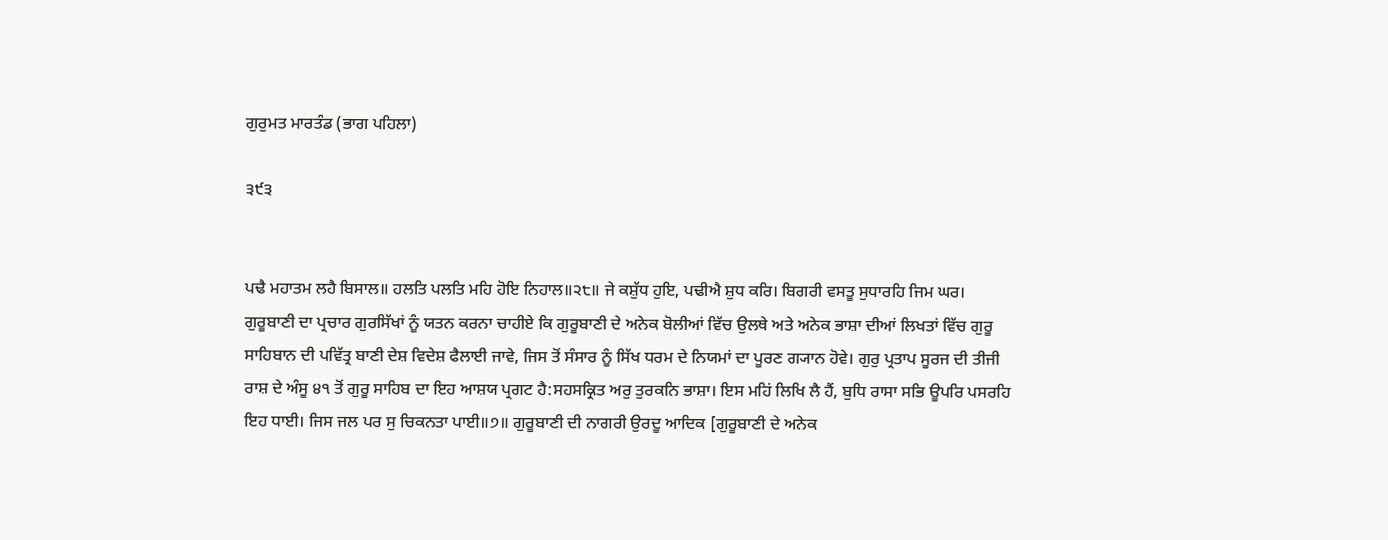ਗੁਰੁਮਤ ਮਾਰਤੰਡ (ਭਾਗ ਪਹਿਲਾ)

੩੯੩


ਪਢੈ ਮਹਾਤਮ ਲਹੈ ਬਿਸਾਲ॥ ਹਲਤਿ ਪਲਤਿ ਮਹਿ ਹੋਇ ਨਿਹਾਲ॥੨੮॥ ਜੇ ਕਸ਼ੁੱਧ ਹੁਇ, ਪਢੀਐ ਸ਼ੁਧ ਕਰਿ। ਬਿਗਰੀ ਵਸਤੂ ਸੁਧਾਰਹਿ ਜਿਮ ਘਰ। ਗੁਰੂਬਾਣੀ ਦਾ ਪ੍ਰਚਾਰ ਗੁਰਸਿੱਖਾਂ ਨੂੰ ਯਤਨ ਕਰਨਾ ਚਾਹੀਏ ਕਿ ਗੁਰੂਬਾਣੀ ਦੇ ਅਨੇਕ ਬੋਲੀਆਂ ਵਿੱਚ ਉਲਥੇ ਅਤੇ ਅਨੇਕ ਭਾਸ਼ਾ ਦੀਆਂ ਲਿਖਤਾਂ ਵਿੱਚ ਗੁਰੂ ਸਾਹਿਬਾਨ ਦੀ ਪਵਿੱਤ੍ਰ ਬਾਣੀ ਦੇਸ਼ ਵਿਦੇਸ਼ ਫੈਲਾਈ ਜਾਵੇ, ਜਿਸ ਤੋਂ ਸੰਸਾਰ ਨੂੰ ਸਿੱਖ ਧਰਮ ਦੇ ਨਿਯਮਾਂ ਦਾ ਪੂਰਣ ਗ੍ਯਾਨ ਹੋਵੇ। ਗੁਰੁ ਪ੍ਰਤਾਪ ਸੂਰਜ ਦੀ ਤੀਜੀ ਰਾਸ਼ ਦੇ ਅੰਸੂ ੪੧ ਤੋਂ ਗੁਰੂ ਸਾਹਿਬ ਦਾ ਇਹ ਆਸ਼ਯ ਪ੍ਰਗਟ ਹੈ:ਸਹਸਕ੍ਰਿਤ ਅਰੁ ਤੁਰਕਨਿ ਭਾਸ਼ਾ। ਇਸ ਮਹਿਂ ਲਿਖਿ ਲੈ ਹੈਂ, ਬੁਧਿ ਰਾਸਾ ਸਭਿ ਊਪਰਿ ਪਸਰਹਿ ਇਹ ਧਾਈ। ਜਿਸ ਜਲ ਪਰ ਸੁ ਚਿਕਨਤਾ ਪਾਈ॥੭॥ ਗੁਰੂਬਾਣੀ ਦੀ ਨਾਗਰੀ ਉਰਦੂ ਆਦਿਕ [ਗੁਰੂਬਾਣੀ ਦੇ ਅਨੇਕ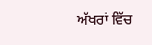ਅੱਖਰਾਂ ਵਿੱਚ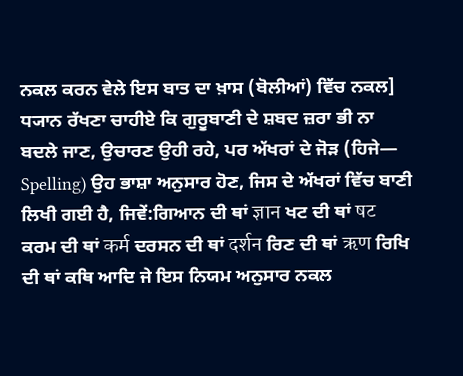ਨਕਲ ਕਰਨ ਵੇਲੇ ਇਸ ਬਾਤ ਦਾ ਖ਼ਾਸ (ਬੋਲੀਆਂ) ਵਿੱਚ ਨਕਲ] ਧ੍ਯਾਨ ਰੱਖਣਾ ਚਾਹੀਏ ਕਿ ਗੁਰੂਬਾਣੀ ਦੇ ਸ਼ਬਦ ਜ਼ਰਾ ਭੀ ਨਾ ਬਦਲੇ ਜਾਣ, ਉਚਾਰਣ ਉਹੀ ਰਹੇ, ਪਰ ਅੱਖਰਾਂ ਦੇ ਜੋੜ (ਹਿਜੇ— Spelling) ਉਹ ਭਾਸ਼ਾ ਅਨੁਸਾਰ ਹੋਣ, ਜਿਸ ਦੇ ਅੱਖਰਾਂ ਵਿੱਚ ਬਾਣੀ ਲਿਖੀ ਗਈ ਹੈ, ਜਿਵੇਂ:ਗਿਆਨ ਦੀ ਥਾਂ ज्ञान ਖਟ ਦੀ ਥਾਂ षट ਕਰਮ ਦੀ ਥਾਂ कर्म ਦਰਸਨ ਦੀ ਥਾਂ दर्शन ਰਿਣ ਦੀ ਥਾਂ ऋण ਰਿਖਿ ਦੀ ਥਾਂ ਕਥਿ ਆਦਿ ਜੇ ਇਸ ਨਿਯਮ ਅਨੁਸਾਰ ਨਕਲ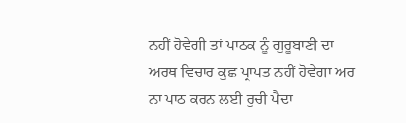ਨਹੀਂ ਹੋਵੇਗੀ ਤਾਂ ਪਾਠਕ ਨੂੰ ਗੁਰੂਬਾਣੀ ਦਾ ਅਰਥ ਵਿਚਾਰ ਕੁਛ ਪ੍ਰਾਪਤ ਨਹੀਂ ਹੋਵੇਗਾ ਅਰ ਨਾ ਪਾਠ ਕਰਨ ਲਈ ਰੁਚੀ ਪੈਦਾ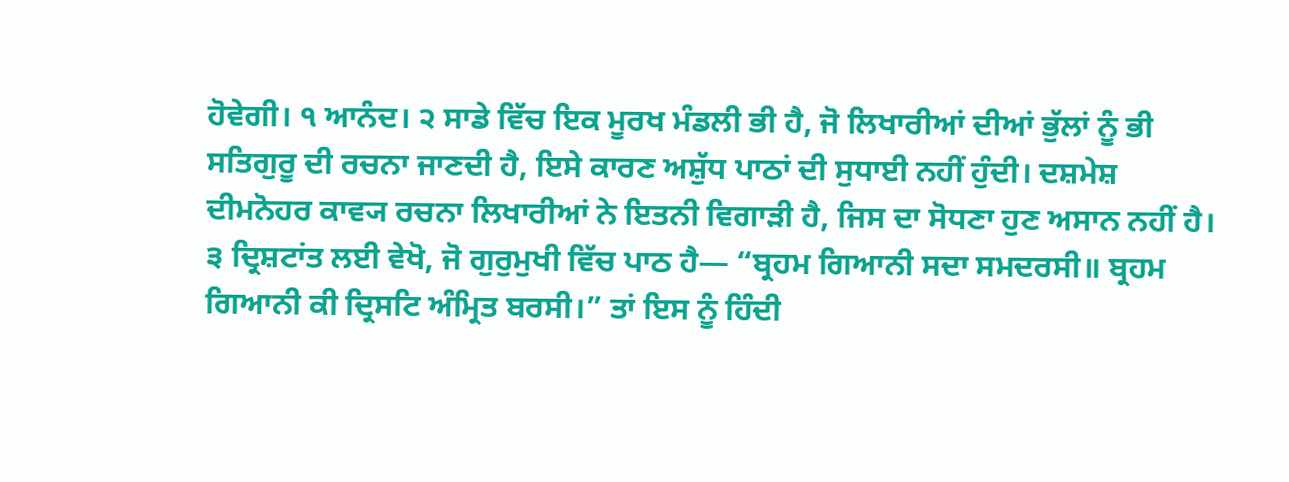ਹੋਵੇਗੀ। ੧ ਆਨੰਦ। ੨ ਸਾਡੇ ਵਿੱਚ ਇਕ ਮੂਰਖ ਮੰਡਲੀ ਭੀ ਹੈ, ਜੋ ਲਿਖਾਰੀਆਂ ਦੀਆਂ ਭੁੱਲਾਂ ਨੂੰ ਭੀ ਸਤਿਗੁਰੂ ਦੀ ਰਚਨਾ ਜਾਣਦੀ ਹੈ, ਇਸੇ ਕਾਰਣ ਅਸ਼ੁੱਧ ਪਾਠਾਂ ਦੀ ਸੁਧਾਈ ਨਹੀਂ ਹੁੰਦੀ। ਦਸ਼ਮੇਸ਼ ਦੀਮਨੋਹਰ ਕਾਵ੍ਯ ਰਚਨਾ ਲਿਖਾਰੀਆਂ ਨੇ ਇਤਨੀ ਵਿਗਾੜੀ ਹੈ, ਜਿਸ ਦਾ ਸੋਧਣਾ ਹੁਣ ਅਸਾਨ ਨਹੀਂ ਹੈ। ੩ ਦ੍ਰਿਸ਼ਟਾਂਤ ਲਈ ਵੇਖੋ, ਜੋ ਗੁਰੁਮੁਖੀ ਵਿੱਚ ਪਾਠ ਹੈ— “ਬ੍ਰਹਮ ਗਿਆਨੀ ਸਦਾ ਸਮਦਰਸੀ॥ ਬ੍ਰਹਮ ਗਿਆਨੀ ਕੀ ਦ੍ਰਿਸਟਿ ਅੰਮ੍ਰਿਤ ਬਰਸੀ।” ਤਾਂ ਇਸ ਨੂੰ ਹਿੰਦੀ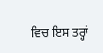ਵਿਚ ਇਸ ਤਰ੍ਹਾਂ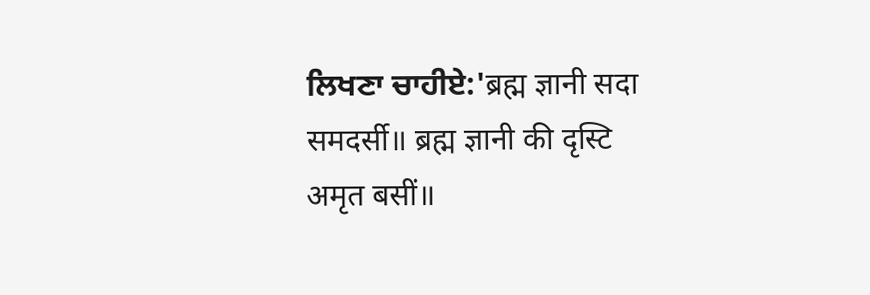ਲਿਖਣਾ ਚਾਹੀਏ:'ब्रह्म ज्ञानी सदा समदर्सी॥ ब्रह्म ज्ञानी की दृस्टि अमृत बसीं॥